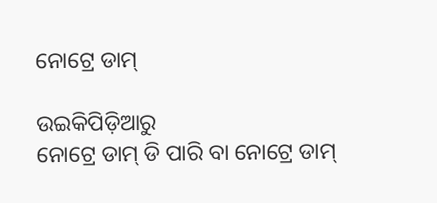ନୋଟ୍ରେ ଡାମ୍

ଉଇକିପିଡ଼ିଆ‌ରୁ
ନୋଟ୍ରେ ଡାମ୍ ଡି ପାରି ବା ନୋଟ୍ରେ ଡାମ୍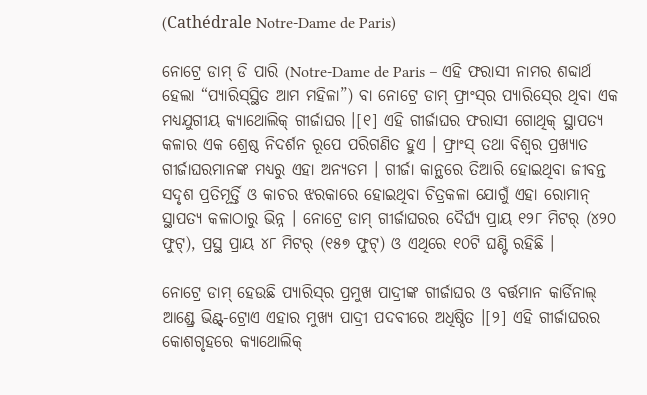(Cathédrale Notre-Dame de Paris)

ନୋଟ୍ରେ ଡାମ୍ ଡି ପାରି (Notre-Dame de Paris – ଏହି ଫରାସୀ ନାମର ଶବ୍ଦାର୍ଥ ହେଲା “ପ୍ୟାରିସ୍‍‍ସ୍ଥିତ ଆମ ମହିଳା”) ବା ନୋଟ୍ରେ ଡାମ୍ ଫ୍ରାଂସ୍‍ର ପ୍ୟାରିସ୍‍ରେ ଥିବା ଏକ ମଧ୍ୟଯୁଗୀୟ କ୍ୟାଥୋଲିକ୍ ଗୀର୍ଜାଘର ।[୧] ଏହି ଗୀର୍ଜାଘର ଫରାସୀ ଗୋଥିକ୍ ସ୍ଥାପତ୍ୟ କଳାର ଏକ ଶ୍ରେଷ୍ଠ ନିଦର୍ଶନ ରୂପେ ପରିଗଣିତ ହୁଏ । ଫ୍ରାଂସ୍ ତଥା ବିଶ୍ୱର ପ୍ରଖ୍ୟାତ ଗୀର୍ଜାଘରମାନଙ୍କ ମଧ୍ୟରୁ ଏହା ଅନ୍ୟତମ । ଗୀର୍ଜା କାନ୍ଥରେ ତିଆରି ହୋଇଥିବା ଜୀବନ୍ତ ସଦୃଶ ପ୍ରତିମୂର୍ତ୍ତି ଓ କାଚର ଝରକାରେ ହୋଇଥିବା ଚିତ୍ରକଳା ଯୋଗୁଁ ଏହା ରୋମାନ୍ ସ୍ଥାପତ୍ୟ କଳାଠାରୁ ଭିନ୍ନ । ନୋଟ୍ରେ ଡାମ୍ ଗୀର୍ଜାଘରର ଦୈର୍ଘ୍ୟ ପ୍ରାୟ ୧୨୮ ମିଟର୍ (୪୨୦ ଫୁଟ୍), ପ୍ରସ୍ଥ ପ୍ରାୟ ୪୮ ମିଟର୍ (୧୫୭ ଫୁଟ୍) ଓ ଏଥିରେ ୧୦ଟି ଘଣ୍ଟି ରହିଛି ।

ନୋଟ୍ରେ ଡାମ୍ ହେଉଛି ପ୍ୟାରିସ୍‍ର ପ୍ରମୁଖ ପାଦ୍ରୀଙ୍କ ଗୀର୍ଜାଘର ଓ ବର୍ତ୍ତମାନ କାର୍ଡିନାଲ୍ ଆଣ୍ଡ୍ରେ ଭିଣ୍ଟ୍-ଟ୍ରୋଏ ଏହାର ମୁଖ୍ୟ ପାଦ୍ରୀ ପଦବୀରେ ଅଧିଷ୍ଠିତ ।[୨] ଏହି ଗୀର୍ଜାଘରର କୋଶଗୃହରେ କ୍ୟାଥୋଲିକ୍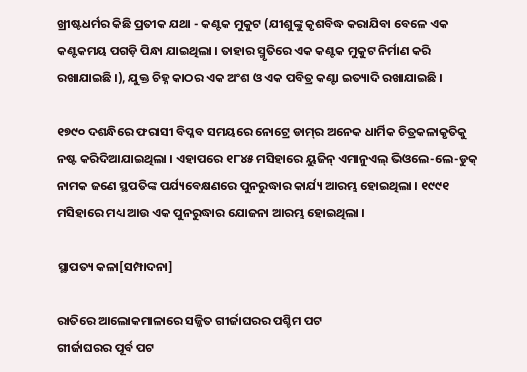ଖ୍ରୀଷ୍ଟଧର୍ମର କିଛି ପ୍ରତୀକ ଯଥା - କଣ୍ଟକ ମୁକୁଟ (ଯୀଶୁଙ୍କୁ କୃଶବିଦ୍ଧ କରାଯିବା ବେଳେ ଏକ କଣ୍ଟକମୟ ପଗଡ଼ି ପିନ୍ଧା ଯାଇଥିଲା । ତାହାର ସ୍ମୃତିରେ ଏକ କଣ୍ଟକ ମୁକୁଟ ନିର୍ମାଣ କରି ରଖାଯାଇଛି ।), ଯୁକ୍ତ ଚିହ୍ନ କାଠର ଏକ ଅଂଶ ଓ ଏକ ପବିତ୍ର କଣ୍ଟା ଇତ୍ୟାଦି ରଖାଯାଇଛି ।

୧୭୯୦ ଦଶନ୍ଧିରେ ଫରାସୀ ବିପ୍ଳବ ସମୟରେ ନୋଟ୍ରେ ଡାମ୍‍ର ଅନେକ ଧାର୍ମିକ ଚିତ୍ରକଳାକୃତିକୁ ନଷ୍ଟ କରିଦିଆଯାଇଥିଲା । ଏହାପରେ ୧୮୪୫ ମସିହାରେ ୟୁଜିନ୍ ଏମାନୁଏଲ୍ ଭିଓଲେ-ଲେ-ଡୁକ୍ ନାମକ ଜଣେ ସ୍ଥପତିଙ୍କ ପର୍ଯ୍ୟବେକ୍ଷଣରେ ପୁନରୁଦ୍ଧାର କାର୍ଯ୍ୟ ଆରମ୍ଭ ହୋଇଥିଲା । ୧୯୯୧ ମସିହାରେ ମଧ୍ୟ ଆଉ ଏକ ପୁନରୁଦ୍ଧାର ଯୋଜନା ଆରମ୍ଭ ହୋଇଥିଲା ।

ସ୍ଥାପତ୍ୟ କଳା[ସମ୍ପାଦନା]

ରାତିରେ ଆଲୋକମାଳାରେ ସଜ୍ଜିତ ଗୀର୍ଜାଘରର ପଶ୍ଚିମ ପଟ
ଗୀର୍ଜାଘରର ପୂର୍ବ ପଟ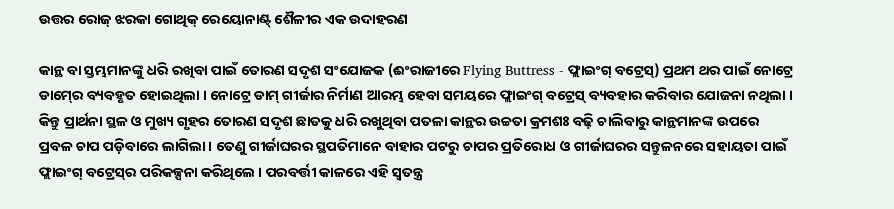ଉତ୍ତର ରୋଜ୍ ଝରକା ଗୋଥିକ୍ ରେୟୋନାଣ୍ଟ୍ ଶୈଳୀର ଏକ ଉଦାହରଣ

କାନ୍ଥ ବା ସ୍ତମ୍ଭମାନଙ୍କୁ ଧରି ରଖିବା ପାଇଁ ତୋରଣ ସଦୃଶ ସଂଯୋଜକ (ଈଂରାଜୀରେ Flying Buttress - ଫ୍ଲାଇଂଗ୍ ବଟ୍ରେସ୍) ପ୍ରଥମ ଥର ପାଇଁ ନୋଟ୍ରେ ଡାମ୍‍ରେ ବ୍ୟବହୃତ ହୋଇଥିଲା । ନୋଟ୍ରେ ଡାମ୍ ଗୀର୍ଜାର ନିର୍ମାଣ ଆରମ୍ଭ ହେବା ସମୟରେ ଫ୍ଲାଇଂଗ୍ ବଟ୍ରେସ୍ ବ୍ୟବହାର କରିବାର ଯୋଜନା ନଥିଲା । କିନ୍ତୁ ପ୍ରାର୍ଥନା ସ୍ଥଳ ଓ ମୁଖ୍ୟ ଗୃହର ତୋରଣ ସଦୃଶ ଛାତକୁ ଧରି ରଖୁଥିବା ପତଳା କାନ୍ଥର ଉଚ୍ଚତା କ୍ରମଶଃ ବଢ଼ି ଚାଲିବାରୁ କାନ୍ଥମାନଙ୍କ ଉପରେ ପ୍ରବଳ ଚାପ ପଡ଼ିବାରେ ଲାଗିଲା । ତେଣୁ ଗୀର୍ଜାଘରର ସ୍ଥପତିମାନେ ବାହାର ପଟରୁ ଚାପର ପ୍ରତିରୋଧ ଓ ଗୀର୍ଜାଘରର ସନ୍ତୁଳନରେ ସହାୟତା ପାଇଁ ଫ୍ଲାଇଂଗ୍ ବଟ୍ରେସ୍‍ର ପରିକଳ୍ପନା କରିଥିଲେ । ପରବର୍ତ୍ତୀ କାଳରେ ଏହି ସ୍ୱତନ୍ତ୍ର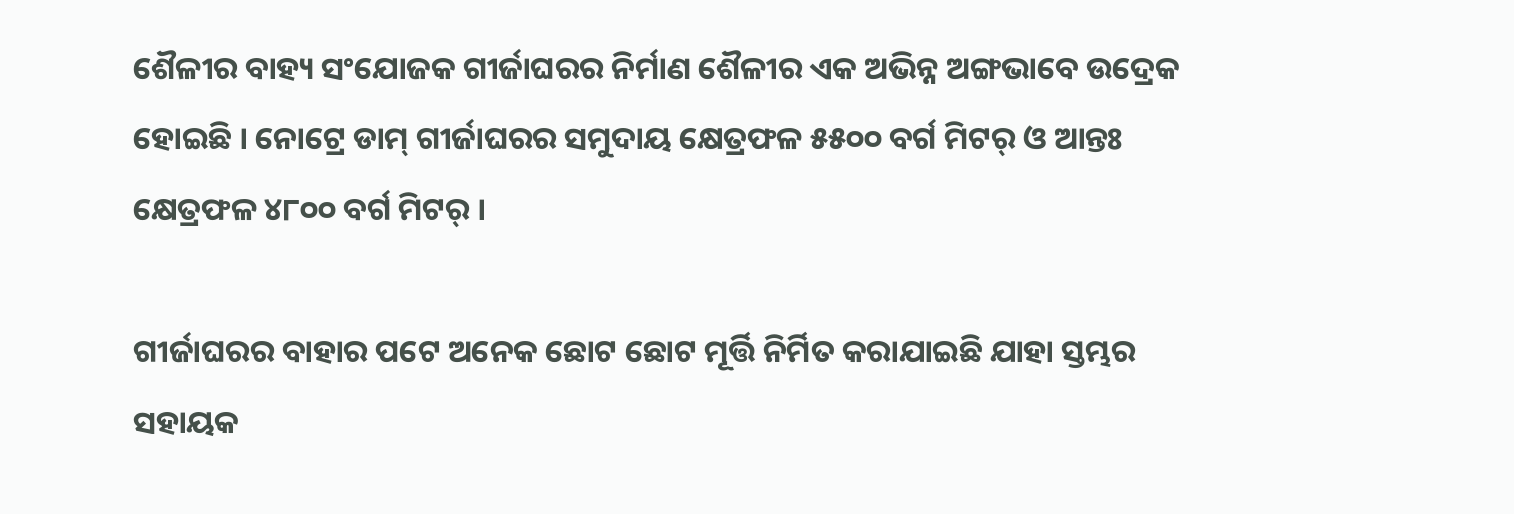ଶୈଳୀର ବାହ୍ୟ ସଂଯୋଜକ ଗୀର୍ଜାଘରର ନିର୍ମାଣ ଶୈଳୀର ଏକ ଅଭିନ୍ନ ଅଙ୍ଗଭାବେ ଉଦ୍ରେକ ହୋଇଛି । ନୋଟ୍ରେ ଡାମ୍ ଗୀର୍ଜାଘରର ସମୁଦାୟ କ୍ଷେତ୍ରଫଳ ୫୫୦୦ ବର୍ଗ ମିଟର୍ ଓ ଆନ୍ତଃ କ୍ଷେତ୍ରଫଳ ୪୮୦୦ ବର୍ଗ ମିଟର୍ ।

ଗୀର୍ଜାଘରର ବାହାର ପଟେ ଅନେକ ଛୋଟ ଛୋଟ ମୂର୍ତ୍ତି ନିର୍ମିତ କରାଯାଇଛି ଯାହା ସ୍ତମ୍ଭର ସହାୟକ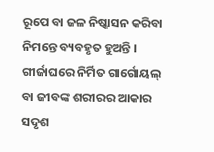ରୂପେ ବା ଜଳ ନିଷ୍କାସନ କରିବା ନିମନ୍ତେ ବ୍ୟବହୃତ ହୁଅନ୍ତି । ଗୀର୍ଜାଘରେ ନିର୍ମିତ ଗାର୍ଗୋୟଲ୍ ବା ଜୀବଙ୍କ ଶରୀରର ଆକାର ସଦୃଶ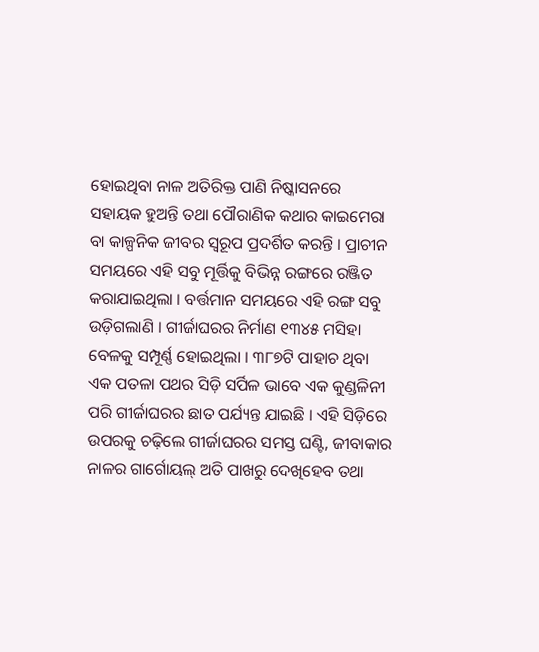ହୋଇଥିବା ନାଳ ଅତିରିକ୍ତ ପାଣି ନିଷ୍କାସନରେ ସହାୟକ ହୁଅନ୍ତି ତଥା ପୌରାଣିକ କଥାର କାଇମେରା ବା କାଳ୍ପନିକ ଜୀବର ସ୍ୱରୂପ ପ୍ରଦର୍ଶିତ କରନ୍ତି । ପ୍ରାଚୀନ ସମୟରେ ଏହି ସବୁ ମୂର୍ତ୍ତିକୁ ବିଭିନ୍ନ ରଙ୍ଗରେ ରଞ୍ଜିତ କରାଯାଇଥିଲା । ବର୍ତ୍ତମାନ ସମୟରେ ଏହି ରଙ୍ଗ ସବୁ ଉଡ଼ିଗଲାଣି । ଗୀର୍ଜାଘରର ନିର୍ମାଣ ୧୩୪୫ ମସିହା ବେଳକୁ ସମ୍ପୂର୍ଣ୍ଣ ହୋଇଥିଲା । ୩୮୭ଟି ପାହାଚ ଥିବା ଏକ ପତଳା ପଥର ସିଡ଼ି ସର୍ପିଳ ଭାବେ ଏକ କୁଣ୍ଡଳିନୀ ପରି ଗୀର୍ଜାଘରର ଛାତ ପର୍ଯ୍ୟନ୍ତ ଯାଇଛି । ଏହି ସିଡ଼ିରେ ଉପରକୁ ଚଢ଼ିଲେ ଗୀର୍ଜାଘରର ସମସ୍ତ ଘଣ୍ଟି, ଜୀବାକାର ନାଳର ଗାର୍ଗୋୟଲ୍ ଅତି ପାଖରୁ ଦେଖିହେବ ତଥା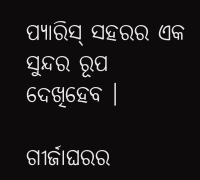ପ୍ୟାରିସ୍ ସହରର ଏକ ସୁନ୍ଦର ରୂପ ଦେଖିହେବ ।

ଗୀର୍ଜାଘରର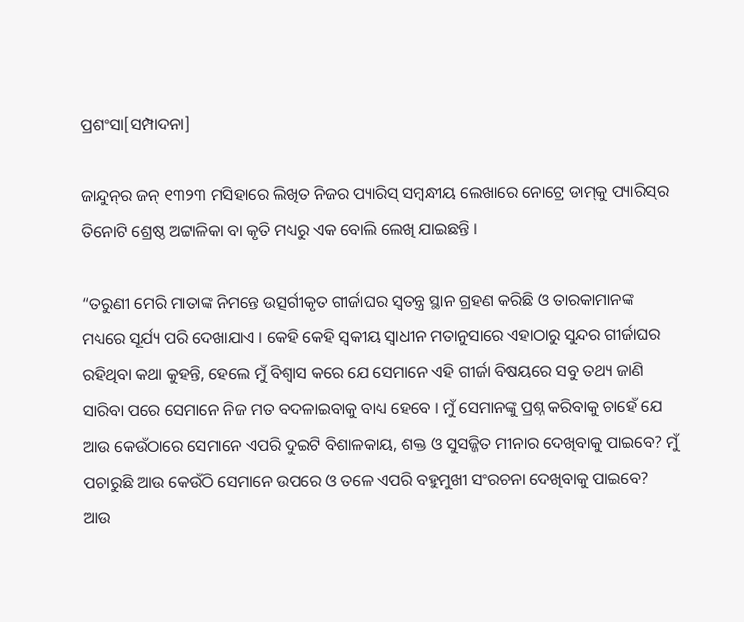ପ୍ରଶଂସା[ସମ୍ପାଦନା]

ଜାନ୍ଦୁନ୍‍ର ଜନ୍ ୧୩୨୩ ମସିହାରେ ଲିଖିତ ନିଜର ପ୍ୟାରିସ୍ ସମ୍ବନ୍ଧୀୟ ଲେଖାରେ ନୋଟ୍ରେ ଡାମ୍‍କୁ ପ୍ୟାରିସ୍‍ର ତିନୋଟି ଶ୍ରେଷ୍ଠ ଅଟ୍ଟାଳିକା ବା କୃତି ମଧ୍ୟରୁ ଏକ ବୋଲି ଲେଖି ଯାଇଛନ୍ତି ।

“ତରୁଣୀ ମେରି ମାତାଙ୍କ ନିମନ୍ତେ ଉତ୍ସର୍ଗୀକୃତ ଗୀର୍ଜାଘର ସ୍ୱତନ୍ତ୍ର ସ୍ଥାନ ଗ୍ରହଣ କରିଛି ଓ ତାରକାମାନଙ୍କ ମଧ୍ୟରେ ସୂର୍ଯ୍ୟ ପରି ଦେଖାଯାଏ । କେହି କେହି ସ୍ୱକୀୟ ସ୍ୱାଧୀନ ମତାନୁସାରେ ଏହାଠାରୁ ସୁନ୍ଦର ଗୀର୍ଜାଘର ରହିଥିବା କଥା କୁହନ୍ତି, ହେଲେ ମୁଁ ବିଶ୍ୱାସ କରେ ଯେ ସେମାନେ ଏହି ଗୀର୍ଜା ବିଷୟରେ ସବୁ ତଥ୍ୟ ଜାଣି ସାରିବା ପରେ ସେମାନେ ନିଜ ମତ ବଦଳାଇବାକୁ ବାଧ୍ୟ ହେବେ । ମୁଁ ସେମାନଙ୍କୁ ପ୍ରଶ୍ନ କରିବାକୁ ଚାହେଁ ଯେ ଆଉ କେଉଁଠାରେ ସେମାନେ ଏପରି ଦୁଇଟି ବିଶାଳକାୟ, ଶକ୍ତ ଓ ସୁସଜ୍ଜିତ ମୀନାର ଦେଖିବାକୁ ପାଇବେ? ମୁଁ ପଚାରୁଛି ଆଉ କେଉଁଠି ସେମାନେ ଉପରେ ଓ ତଳେ ଏପରି ବହୁମୁଖୀ ସଂରଚନା ଦେଖିବାକୁ ପାଇବେ? ଆଉ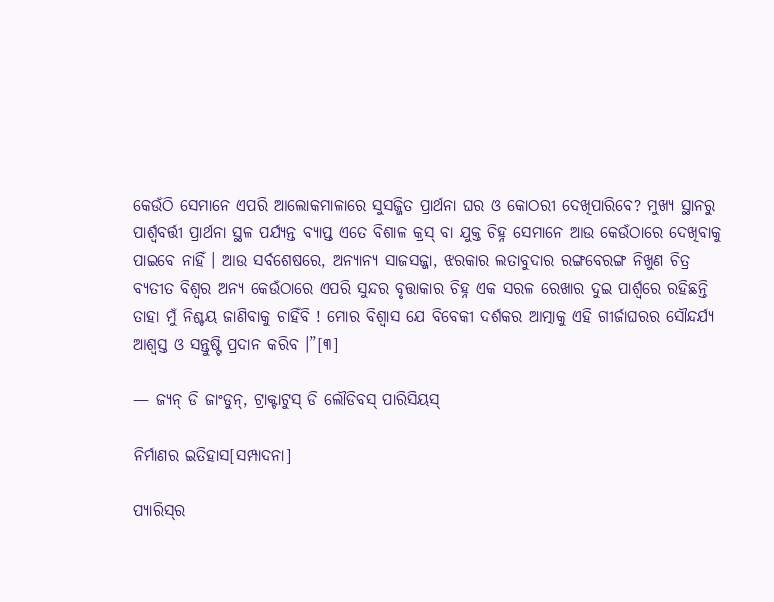କେଉଁଠି ସେମାନେ ଏପରି ଆଲୋକମାଳାରେ ସୁସଜ୍ଜିତ ପ୍ରାର୍ଥନା ଘର ଓ କୋଠରୀ ଦେଖିପାରିବେ? ମୁଖ୍ୟ ସ୍ଥାନରୁ ପାର୍ଶ୍ୱବର୍ତ୍ତୀ ପ୍ରାର୍ଥନା ସ୍ଥଳ ପର୍ଯ୍ୟନ୍ତ ବ୍ୟାପ୍ତ ଏତେ ବିଶାଳ କ୍ରସ୍ ବା ଯୁକ୍ତ ଚିହ୍ନ ସେମାନେ ଆଉ କେଉଁଠାରେ ଦେଖିବାକୁ ପାଇବେ ନାହିଁ । ଆଉ ସର୍ବଶେଷରେ, ଅନ୍ୟାନ୍ୟ ସାଜସଜ୍ଜା, ଝରକାର ଲତାବୁଦାର ରଙ୍ଗବେରଙ୍ଗ ନିଖୁଣ ଚିତ୍ର ବ୍ୟତୀତ ବିଶ୍ୱର ଅନ୍ୟ କେଉଁଠାରେ ଏପରି ସୁନ୍ଦର ବୃତ୍ତାକାର ଚିହ୍ନ ଏକ ସରଳ ରେଖାର ଦୁଇ ପାର୍ଶ୍ୱରେ ରହିଛନ୍ତି ତାହା ମୁଁ ନିଶ୍ଚୟ ଜାଣିବାକୁ ଚାହିଁବି ! ମୋର ବିଶ୍ୱାସ ଯେ ବିବେକୀ ଦର୍ଶକର ଆତ୍ମାକୁ ଏହି ଗୀର୍ଜାଘରର ସୌନ୍ଦର୍ଯ୍ୟ ଆଶ୍ୱସ୍ତ ଓ ସନ୍ତୁଷ୍ଟି ପ୍ରଦାନ କରିବ ।”[୩]

— ଜ୍ୟନ୍ ଡି ଜାଂଡୁନ୍, ଟ୍ରାକ୍ଟାଟୁସ୍ ଡି ଲୌଡିବସ୍ ପାରିସିୟସ୍

ନିର୍ମାଣର ଇତିହାସ[ସମ୍ପାଦନା]

ପ୍ୟାରିସ୍‍ର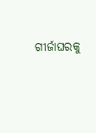ଗୀର୍ଜାଘରକୁ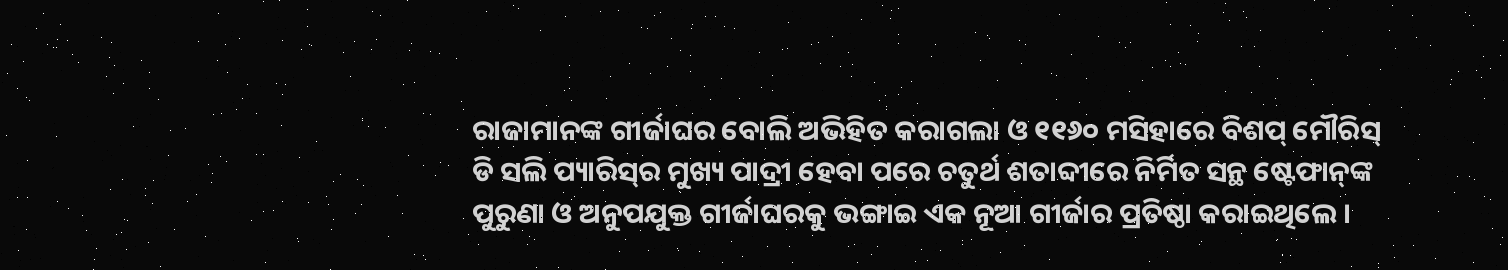ରାଜାମାନଙ୍କ ଗୀର୍ଜାଘର ବୋଲି ଅଭିହିତ କରାଗଲା ଓ ୧୧୬୦ ମସିହାରେ ବିଶପ୍ ମୌରିସ୍ ଡି ସଲି ପ୍ୟାରିସ୍‍ର ମୁଖ୍ୟ ପାଦ୍ରୀ ହେବା ପରେ ଚତୁର୍ଥ ଶତାବ୍ଦୀରେ ନିର୍ମିତ ସନ୍ଥ ଷ୍ଟେଫାନ୍‍ଙ୍କ ପୁରୁଣା ଓ ଅନୁପଯୁକ୍ତ ଗୀର୍ଜାଘରକୁ ଭଙ୍ଗାଇ ଏକ ନୂଆ ଗୀର୍ଜାର ପ୍ରତିଷ୍ଠା କରାଇଥିଲେ ।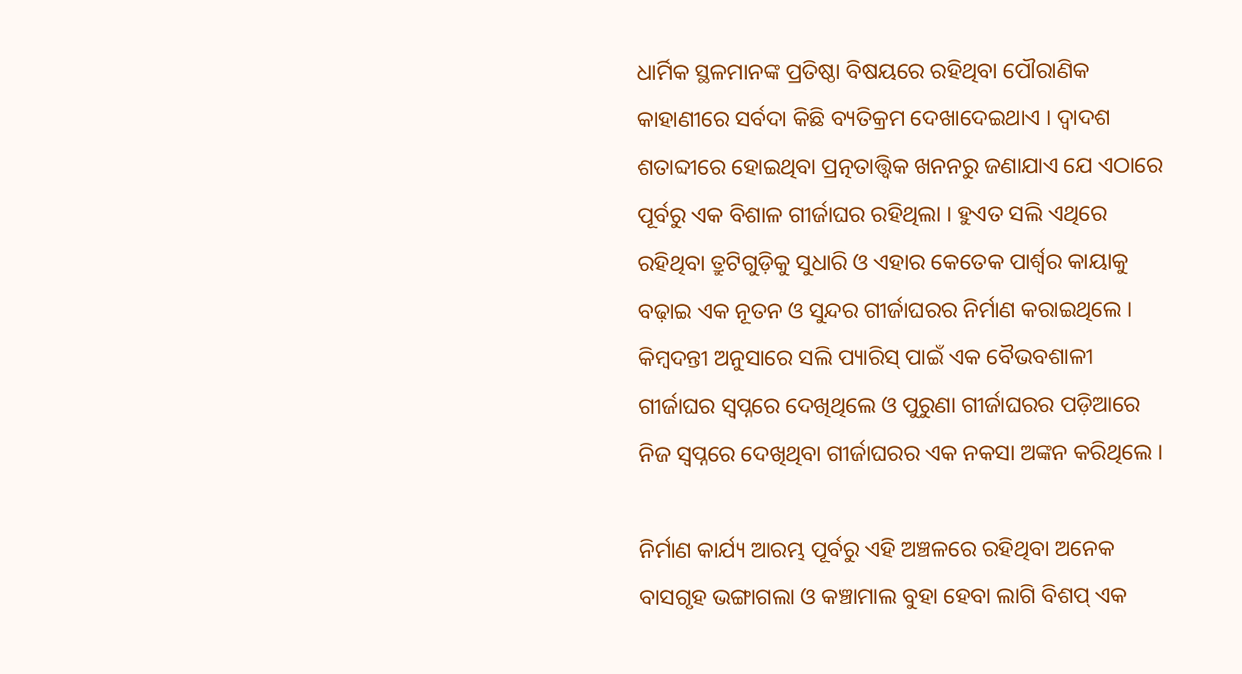ଧାର୍ମିକ ସ୍ଥଳମାନଙ୍କ ପ୍ରତିଷ୍ଠା ବିଷୟରେ ରହିଥିବା ପୌରାଣିକ କାହାଣୀରେ ସର୍ବଦା କିଛି ବ୍ୟତିକ୍ରମ ଦେଖାଦେଇଥାଏ । ଦ୍ୱାଦଶ ଶତାବ୍ଦୀରେ ହୋଇଥିବା ପ୍ରତ୍ନତାତ୍ତ୍ୱିକ ଖନନରୁ ଜଣାଯାଏ ଯେ ଏଠାରେ ପୂର୍ବରୁ ଏକ ବିଶାଳ ଗୀର୍ଜାଘର ରହିଥିଲା । ହୁଏତ ସଲି ଏଥିରେ ରହିଥିବା ତ୍ରୁଟିଗୁଡ଼ିକୁ ସୁଧାରି ଓ ଏହାର କେତେକ ପାର୍ଶ୍ୱର କାୟାକୁ ବଢ଼ାଇ ଏକ ନୂତନ ଓ ସୁନ୍ଦର ଗୀର୍ଜାଘରର ନିର୍ମାଣ କରାଇଥିଲେ । କିମ୍ବଦନ୍ତୀ ଅନୁସାରେ ସଲି ପ୍ୟାରିସ୍ ପାଇଁ ଏକ ବୈଭବଶାଳୀ ଗୀର୍ଜାଘର ସ୍ୱପ୍ନରେ ଦେଖିଥିଲେ ଓ ପୁରୁଣା ଗୀର୍ଜାଘରର ପଡ଼ିଆରେ ନିଜ ସ୍ୱପ୍ନରେ ଦେଖିଥିବା ଗୀର୍ଜାଘରର ଏକ ନକସା ଅଙ୍କନ କରିଥିଲେ ।

ନିର୍ମାଣ କାର୍ଯ୍ୟ ଆରମ୍ଭ ପୂର୍ବରୁ ଏହି ଅଞ୍ଚଳରେ ରହିଥିବା ଅନେକ ବାସଗୃହ ଭଙ୍ଗାଗଲା ଓ କଞ୍ଚାମାଲ ବୁହା ହେବା ଲାଗି ବିଶପ୍ ଏକ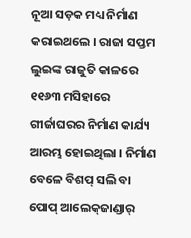ନୂଆ ସଡ଼କ ମଧ୍ୟ ନିର୍ମାଣ କରାଇଥଲେ । ରାଜା ସପ୍ତମ ଲୁଇଙ୍କ ରାଜୁତି କାଳରେ ୧୧୬୩ ମସିହାରେ ଗୀର୍ଜାଘରର ନିର୍ମାଣ କାର୍ଯ୍ୟ ଆରମ୍ଭ ହୋଇଥିଲା । ନିର୍ମାଣ ବେଳେ ବିଶପ୍ ସଲି ବା ପୋପ୍ ଆଲେକ୍‍ଜାଣ୍ଡାର୍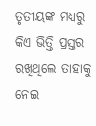ତୃତୀୟଙ୍କ ମଧ୍ୟରୁ କିଏ ଭିତ୍ତି ପ୍ରସ୍ତର ରଖିଥିଲେ ତାହାକୁ ନେଇ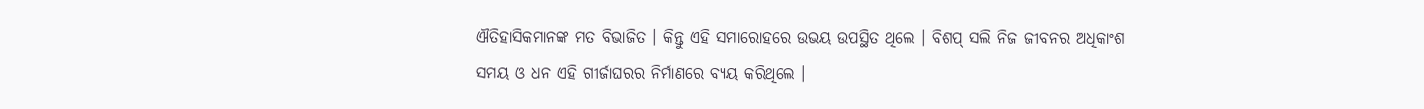ଐତିହାସିକମାନଙ୍କ ମତ ବିଭାଜିତ । କିନ୍ତୁ ଏହି ସମାରୋହରେ ଉଭୟ ଉପସ୍ଥିତ ଥିଲେ । ବିଶପ୍ ସଲି ନିଜ ଜୀବନର ଅଧିକାଂଶ ସମୟ ଓ ଧନ ଏହି ଗୀର୍ଜାଘରର ନିର୍ମାଣରେ ବ୍ୟୟ କରିଥିଲେ ।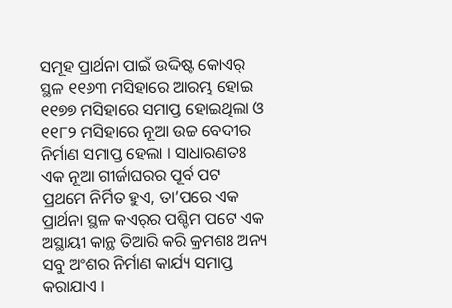ସମୂହ ପ୍ରାର୍ଥନା ପାଇଁ ଉଦ୍ଦିଷ୍ଟ କୋଏର୍ ସ୍ଥଳ ୧୧୬୩ ମସିହାରେ ଆରମ୍ଭ ହୋଇ ୧୧୭୭ ମସିହାରେ ସମାପ୍ତ ହୋଇଥିଲା ଓ ୧୧୮୨ ମସିହାରେ ନୂଆ ଉଚ୍ଚ ବେଦୀର ନିର୍ମାଣ ସମାପ୍ତ ହେଲା । ସାଧାରଣତଃ ଏକ ନୂଆ ଗୀର୍ଜାଘରର ପୂର୍ବ ପଟ ପ୍ରଥମେ ନିର୍ମିତ ହୁଏ, ତା’ପରେ ଏକ ପ୍ରାର୍ଥନା ସ୍ଥଳ କଏର୍‍ର ପଶ୍ଚିମ ପଟେ ଏକ ଅସ୍ଥାୟୀ କାନ୍ଥ ତିଆରି କରି କ୍ରମଶଃ ଅନ୍ୟ ସବୁ ଅଂଶର ନିର୍ମାଣ କାର୍ଯ୍ୟ ସମାପ୍ତ କରାଯାଏ ।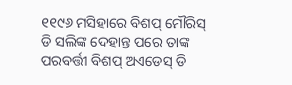୧୧୯୬ ମସିହାରେ ବିଶପ୍ ମୌରିସ୍ ଡି ସଲିଙ୍କ ଦେହାନ୍ତ ପରେ ତାଙ୍କ ପରବର୍ତ୍ତୀ ବିଶପ୍ ଅଏଡେସ୍ ଡି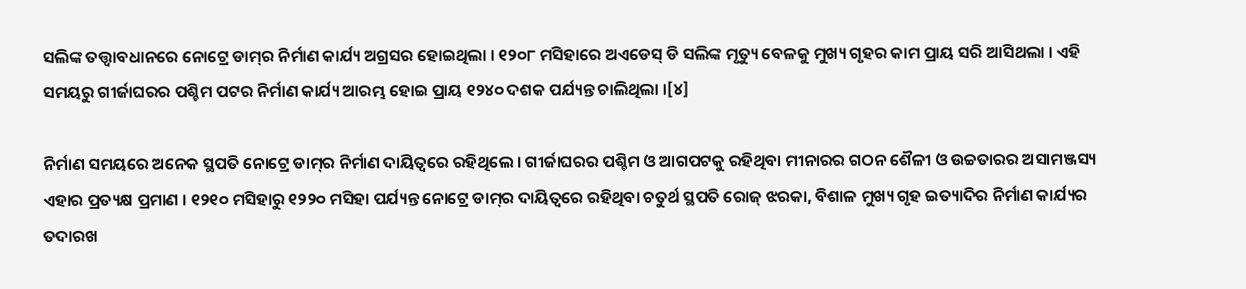ସଲିଙ୍କ ତତ୍ତ୍ୱାବଧାନରେ ନୋଟ୍ରେ ଡାମ୍‍ର ନିର୍ମାଣ କାର୍ଯ୍ୟ ଅଗ୍ରସର ହୋଇଥିଲା । ୧୨୦୮ ମସିହାରେ ଅଏଡେସ୍ ଡି ସଲିଙ୍କ ମୃତ୍ୟୁ ବେଳକୁ ମୁଖ୍ୟ ଗୃହର କାମ ପ୍ରାୟ ସରି ଆସିଥଲା । ଏହି ସମୟରୁ ଗୀର୍ଜାଘରର ପଶ୍ଚିମ ପଟର ନିର୍ମାଣ କାର୍ଯ୍ୟ ଆରମ୍ଭ ହୋଇ ପ୍ରାୟ ୧୨୪୦ ଦଶକ ପର୍ଯ୍ୟନ୍ତ ଚାଲିଥିଲା ।[୪]

ନିର୍ମାଣ ସମୟରେ ଅନେକ ସ୍ଥପତି ନୋଟ୍ରେ ଡାମ୍‍ର ନିର୍ମାଣ ଦାୟିତ୍ୱରେ ରହିଥିଲେ । ଗୀର୍ଜାଘରର ପଶ୍ଚିମ ଓ ଆଗପଟକୁ ରହିଥିବା ମୀନାରର ଗଠନ ଶୈଳୀ ଓ ଉଚ୍ଚତାରର ଅସାମଞ୍ଜସ୍ୟ ଏହାର ପ୍ରତ୍ୟକ୍ଷ ପ୍ରମାଣ । ୧୨୧୦ ମସିହାରୁ ୧୨୨୦ ମସିହା ପର୍ଯ୍ୟନ୍ତ ନୋଟ୍ରେ ଡାମ୍‍ର ଦାୟିତ୍ୱରେ ରହିଥିବା ଚତୁର୍ଥ ସ୍ଥପତି ରୋଜ୍ ଝରକା, ବିଶାଳ ମୁଖ୍ୟ ଗୃହ ଇତ୍ୟାଦିର ନିର୍ମାଣ କାର୍ଯ୍ୟର ତଦାରଖ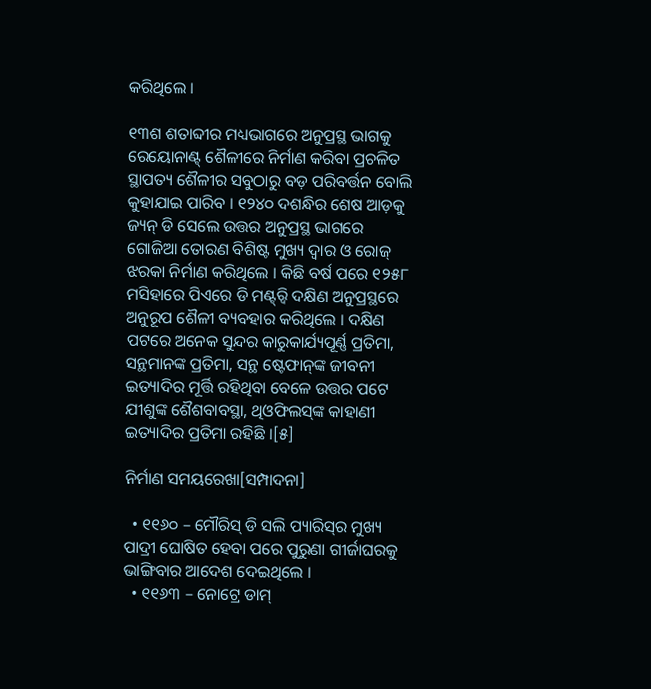କରିଥିଲେ ।

୧୩ଶ ଶତାବ୍ଦୀର ମଧ୍ୟଭାଗରେ ଅନୁପ୍ରସ୍ଥ ଭାଗକୁ ରେୟୋନାଣ୍ଟ୍ ଶୈଳୀରେ ନିର୍ମାଣ କରିବା ପ୍ରଚଳିତ ସ୍ଥାପତ୍ୟ ଶୈଳୀର ସବୁଠାରୁ ବଡ଼ ପରିବର୍ତ୍ତନ ବୋଲି କୁହାଯାଇ ପାରିବ । ୧୨୪୦ ଦଶନ୍ଧିର ଶେଷ ଆଡ଼କୁ ଜ୍ୟନ୍ ଡି ସେଲେ ଉତ୍ତର ଅନୁପ୍ରସ୍ଥ ଭାଗରେ ଗୋଜିଆ ତୋରଣ ବିଶିଷ୍ଟ ମୁଖ୍ୟ ଦ୍ୱାର ଓ ରୋଜ୍ ଝରକା ନିର୍ମାଣ କରିଥିଲେ । କିଛି ବର୍ଷ ପରେ ୧୨୫୮ ମସିହାରେ ପିଏରେ ଡି ମଣ୍ଟ୍‍ର୍ବି ଦକ୍ଷିଣ ଅନୁପ୍ରସ୍ଥରେ ଅନୁରୂପ ଶୈଳୀ ବ୍ୟବହାର କରିଥିଲେ । ଦକ୍ଷିଣ ପଟରେ ଅନେକ ସୁନ୍ଦର କାରୁକାର୍ଯ୍ୟପୂର୍ଣ୍ଣ ପ୍ରତିମା, ସନ୍ଥମାନଙ୍କ ପ୍ରତିମା, ସନ୍ଥ ଷ୍ଟେଫାନ୍‍ଙ୍କ ଜୀବନୀ ଇତ୍ୟାଦିର ମୂର୍ତ୍ତି ରହିଥିବା ବେଳେ ଉତ୍ତର ପଟେ ଯୀଶୁଙ୍କ ଶୈଶବାବସ୍ଥା, ଥିଓଫିଲସ୍‍ଙ୍କ କାହାଣୀ ଇତ୍ୟାଦିର ପ୍ରତିମା ରହିଛି ।[୫]

ନିର୍ମାଣ ସମୟରେଖା[ସମ୍ପାଦନା]

  • ୧୧୬୦ – ମୌରିସ୍ ଡି ସଲି ପ୍ୟାରିସ୍‍ର ମୁଖ୍ୟ ପାଦ୍ରୀ ଘୋଷିତ ହେବା ପରେ ପୁରୁଣା ଗୀର୍ଜାଘରକୁ ଭାଙ୍ଗିବାର ଆଦେଶ ଦେଇଥିଲେ ।
  • ୧୧୬୩ – ନୋଟ୍ରେ ଡାମ୍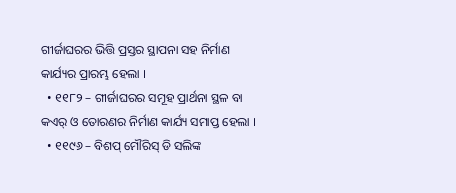ଗୀର୍ଜାଘରର ଭିତ୍ତି ପ୍ରସ୍ତର ସ୍ଥାପନା ସହ ନିର୍ମାଣ କାର୍ଯ୍ୟର ପ୍ରାରମ୍ଭ ହେଲା ।
  • ୧୧୮୨ – ଗୀର୍ଜାଘରର ସମୂହ ପ୍ରାର୍ଥନା ସ୍ଥଳ ବା କଏର୍‍ ଓ ତୋରଣର ନିର୍ମାଣ କାର୍ଯ୍ୟ ସମାପ୍ତ ହେଲା ।
  • ୧୧୯୬ – ବିଶପ୍ ମୌରିସ୍ ଡି ସଲିଙ୍କ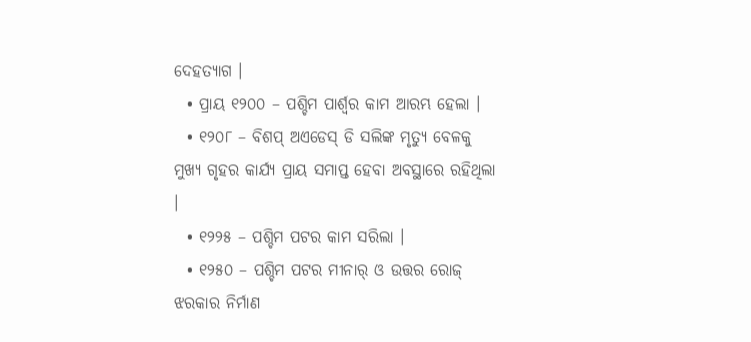ଦେହତ୍ୟାଗ ।
  • ପ୍ରାୟ ୧୨୦୦ – ପଶ୍ଚିମ ପାର୍ଶ୍ୱର କାମ ଆରମ୍ଭ ହେଲା ।
  • ୧୨୦୮ – ବିଶପ୍ ଅଏଡେସ୍ ଡି ସଲିଙ୍କ ମୃତ୍ୟୁ ବେଳକୁ ମୁଖ୍ୟ ଗୃହର କାର୍ଯ୍ୟ ପ୍ରାୟ ସମାପ୍ତ ହେବା ଅବସ୍ଥାରେ ରହିଥିଲା ।
  • ୧୨୨୫ – ପଶ୍ଚିମ ପଟର କାମ ସରିଲା ।
  • ୧୨୫୦ – ପଶ୍ଚିମ ପଟର ମୀନାର୍ ଓ ଉତ୍ତର ରୋଜ୍ ଝରକାର ନିର୍ମାଣ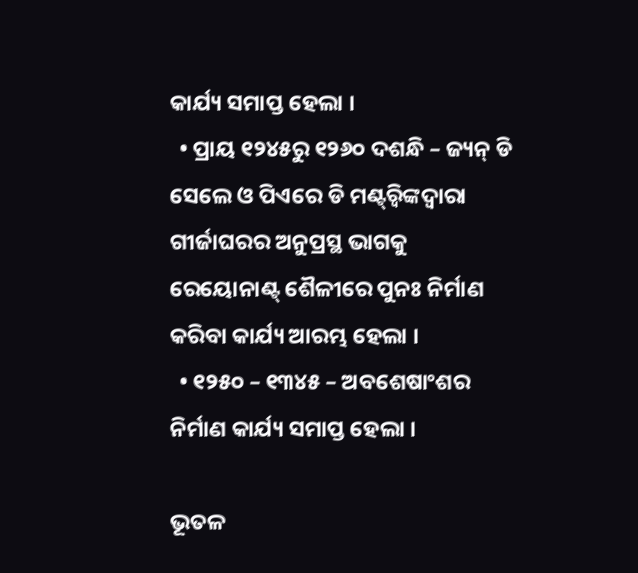କାର୍ଯ୍ୟ ସମାପ୍ତ ହେଲା ।
  • ପ୍ରାୟ ୧୨୪୫ରୁ ୧୨୬୦ ଦଶନ୍ଧି – ଜ୍ୟନ୍ ଡି ସେଲେ ଓ ପିଏରେ ଡି ମଣ୍ଟ୍‍ର୍ବିଙ୍କଦ୍ୱାରା ଗୀର୍ଜାଘରର ଅନୁପ୍ରସ୍ଥ ଭାଗକୁ ରେୟୋନାଣ୍ଟ୍ ଶୈଳୀରେ ପୁନଃ ନିର୍ମାଣ କରିବା କାର୍ଯ୍ୟ ଆରମ୍ଭ ହେଲା ।
  • ୧୨୫୦ – ୧୩୪୫ – ଅବଶେଷାଂଶର ନିର୍ମାଣ କାର୍ଯ୍ୟ ସମାପ୍ତ ହେଲା ।

ଭୂତଳ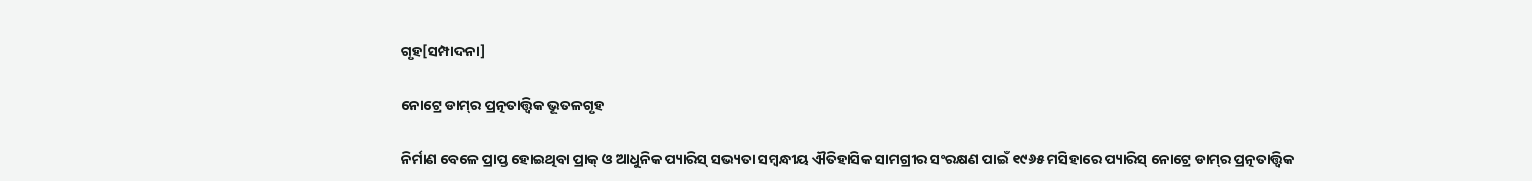ଗୃହ[ସମ୍ପାଦନା]

ନୋଟ୍ରେ ଡାମ୍‍ର ପ୍ରତ୍ନତାତ୍ତ୍ୱିକ ଭୂତଳଗୃହ

ନିର୍ମାଣ ବେଳେ ପ୍ରାପ୍ତ ହୋଇଥିବା ପ୍ରାକ୍ ଓ ଆଧୁନିକ ପ୍ୟାରିସ୍ ସଭ୍ୟତା ସମ୍ବନ୍ଧୀୟ ଐତିହାସିକ ସାମଗ୍ରୀର ସଂରକ୍ଷଣ ପାଇଁ ୧୯୬୫ ମସିହାରେ ପ୍ୟାରିସ୍ ନୋଟ୍ରେ ଡାମ୍‍ର ପ୍ରତ୍ନତାତ୍ତ୍ୱିକ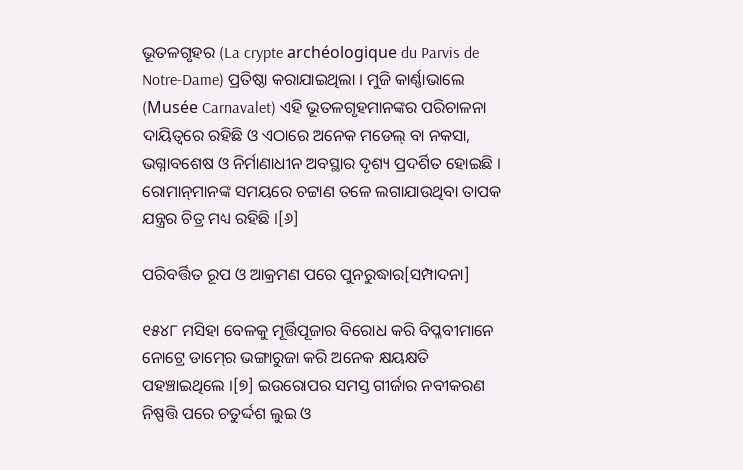ଭୂତଳଗୃହର (La crypte archéologique du Parvis de Notre-Dame) ପ୍ରତିଷ୍ଠା କରାଯାଇଥିଲା । ମୁଜି କାର୍ଣ୍ଣାଭାଲେ (Musée Carnavalet) ଏହି ଭୂତଳଗୃହମାନଙ୍କର ପରିଚାଳନା ଦାୟିତ୍ୱରେ ରହିଛି ଓ ଏଠାରେ ଅନେକ ମଡେଲ୍ ବା ନକସା, ଭଗ୍ନାବଶେଷ ଓ ନିର୍ମାଣାଧୀନ ଅବସ୍ଥାର ଦୃଶ୍ୟ ପ୍ରଦର୍ଶିତ ହୋଇଛି । ରୋମାନ୍‍ମାନଙ୍କ ସମୟରେ ଚଟ୍ଟାଣ ତଳେ ଲଗାଯାଉଥିବା ତାପକ ଯନ୍ତ୍ରର ଚିତ୍ର ମଧ୍ୟ ରହିଛି ।[୬]

ପରିବର୍ତ୍ତିତ ରୂପ ଓ ଆକ୍ରମଣ ପରେ ପୁନରୁଦ୍ଧାର[ସମ୍ପାଦନା]

୧୫୪୮ ମସିହା ବେଳକୁ ମୂର୍ତ୍ତିପୂଜାର ବିରୋଧ କରି ବିପ୍ଳବୀମାନେ ନୋଟ୍ରେ ଡାମ୍‍ରେ ଭଙ୍ଗାରୁଜା କରି ଅନେକ କ୍ଷୟକ୍ଷତି ପହଞ୍ଚାଇଥିଲେ ।[୭] ଇଉରୋପର ସମସ୍ତ ଗୀର୍ଜାର ନବୀକରଣ ନିଷ୍ପତ୍ତି ପରେ ଚତୁର୍ଦ୍ଦଶ ଲୁଇ ଓ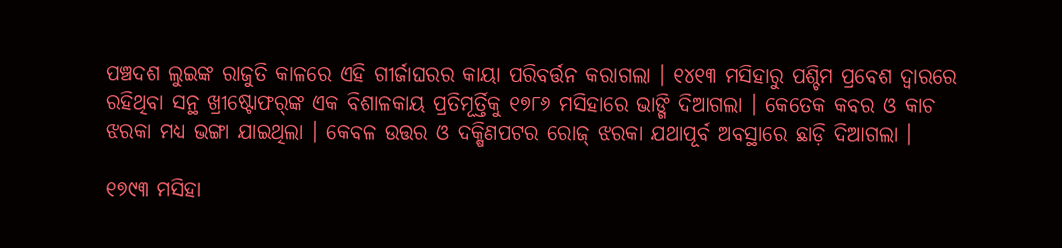ପଞ୍ଚଦଶ ଲୁଇଙ୍କ ରାଜୁତି କାଳରେ ଏହି ଗୀର୍ଜାଘରର କାୟା ପରିବର୍ତ୍ତନ କରାଗଲା । ୧୪୧୩ ମସିହାରୁ ପଶ୍ଚିମ ପ୍ରବେଶ ଦ୍ୱାରରେ ରହିଥିବା ସନ୍ଥ ଖ୍ରୀଷ୍ଟୋଫର୍‍ଙ୍କ ଏକ ବିଶାଳକାୟ ପ୍ରତିମୂର୍ତ୍ତିକୁ ୧୭୮୬ ମସିହାରେ ଭାଙ୍ଗି ଦିଆଗଲା । କେତେକ କବର ଓ କାଚ ଝରକା ମଧ୍ୟ ଭଙ୍ଗା ଯାଇଥିଲା । କେବଳ ଉତ୍ତର ଓ ଦକ୍ଷିଣପଟର ରୋଜ୍ ଝରକା ଯଥାପୂର୍ବ ଅବସ୍ଥାରେ ଛାଡ଼ି ଦିଆଗଲା ।

୧୭୯୩ ମସିହା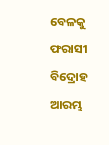ବେଳକୁ ଫରାସୀ ବିଦ୍ରୋହ ଆରମ୍ଭ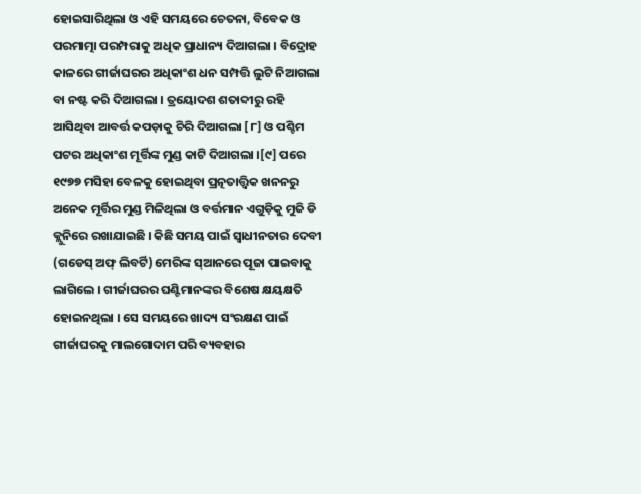ହୋଇସାରିଥିଲା ଓ ଏହି ସମୟରେ ଚେତନା, ବିବେକ ଓ ପରମାତ୍ମା ପରମ୍ପରାକୁ ଅଧିକ ପ୍ରାଧାନ୍ୟ ଦିଆଗଲା । ବିଦ୍ରୋହ କାଳରେ ଗୀର୍ଜାଘରର ଅଧିକାଂଶ ଧନ ସମ୍ପତ୍ତି ଲୁଟି ନିଆଗଲା ବା ନଷ୍ଟ କରି ଦିଆଗଲା । ତ୍ରୟୋଦଶ ଶତାବ୍ଦୀରୁ ରହି ଆସିଥିବା ଆବର୍ତ୍ତ କପଡ଼ାକୁ ଚିରି ଦିଆଗଲା [୮] ଓ ପଶ୍ଚିମ ପଟର ଅଧିକାଂଶ ମୂର୍ତ୍ତିଙ୍କ ମୁଣ୍ଡ କାଟି ଦିଆଗଲା ।[୯] ପରେ ୧୯୭୭ ମସିହା ବେଳକୁ ହୋଇଥିବା ପ୍ରତ୍ନତାତ୍ତ୍ୱିକ ଖନନରୁ ଅନେକ ମୂର୍ତ୍ତିର ମୁଣ୍ଡ ମିଳିଥିଲା ଓ ବର୍ତ୍ତମାନ ଏଗୁଡ଼ିକୁ ମୁଜି ଡି କ୍ଲୁନିରେ ରଖାଯାଇଛି । କିଛି ସମୟ ପାଇଁ ସ୍ୱାଧୀନତାର ଦେବୀ (ଗଡେସ୍ ଅଫ୍ ଲିବର୍ଟି) ମେରିଙ୍କ ସ୍ଆନରେ ପୂଜା ପାଇବାକୁ ଲାଗିଲେ । ଗୀର୍ଜାଘରର ଘଣ୍ଟିମାନଙ୍କର ବିଶେଷ କ୍ଷୟକ୍ଷତି ହୋଇନଥିଲା । ସେ ସମୟରେ ଖାଦ୍ୟ ସଂରକ୍ଷଣ ପାଇଁ ଗୀର୍ଜାଘରକୁ ମାଲଗୋଦାମ ପରି ବ୍ୟବହାର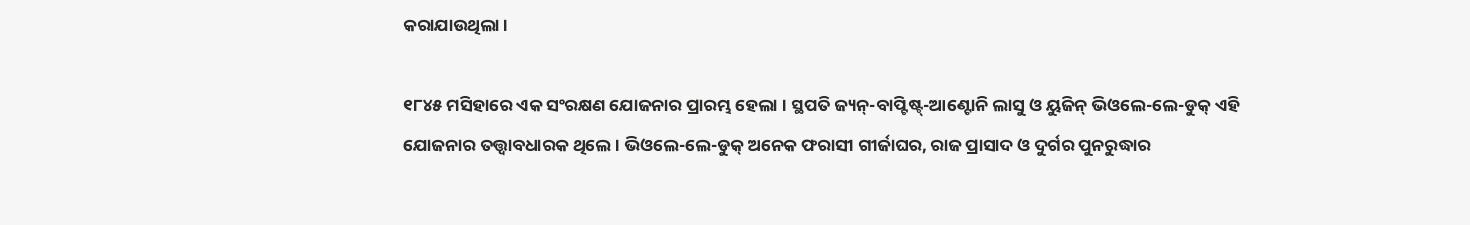କରାଯାଉଥିଲା ।

୧୮୪୫ ମସିହାରେ ଏକ ସଂରକ୍ଷଣ ଯୋଜନାର ପ୍ରାରମ୍ଭ ହେଲା । ସ୍ଥପତି ଜ୍ୟନ୍-ବାପ୍ଟିଷ୍ଟ୍-ଆଣ୍ଟୋନି ଲାସୁ ଓ ୟୁଜିନ୍ ଭିଓଲେ-ଲେ-ଡୁକ୍ ଏହି ଯୋଜନାର ତତ୍ତ୍ୱାବଧାରକ ଥିଲେ । ଭିଓଲେ-ଲେ-ଡୁକ୍ ଅନେକ ଫରାସୀ ଗୀର୍ଜାଘର, ରାଜ ପ୍ରାସାଦ ଓ ଦୁର୍ଗର ପୁନରୁଦ୍ଧାର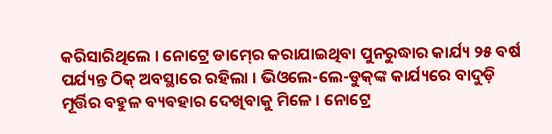କରିସାରିଥିଲେ । ନୋଟ୍ରେ ଡାମ୍‍ରେ କରାଯାଇଥିବା ପୁନରୁଦ୍ଧାର କାର୍ଯ୍ୟ ୨୫ ବର୍ଷ ପର୍ଯ୍ୟନ୍ତ ଠିକ୍ ଅବସ୍ଥାରେ ରହିଲା । ଭିଓଲେ-ଲେ-ଡୁକ୍‍ଙ୍କ କାର୍ଯ୍ୟରେ ବାଦୁଡ଼ି ମୂର୍ତ୍ତିର ବହୁଳ ବ୍ୟବହାର ଦେଖିବାକୁ ମିଳେ । ନୋଟ୍ରେ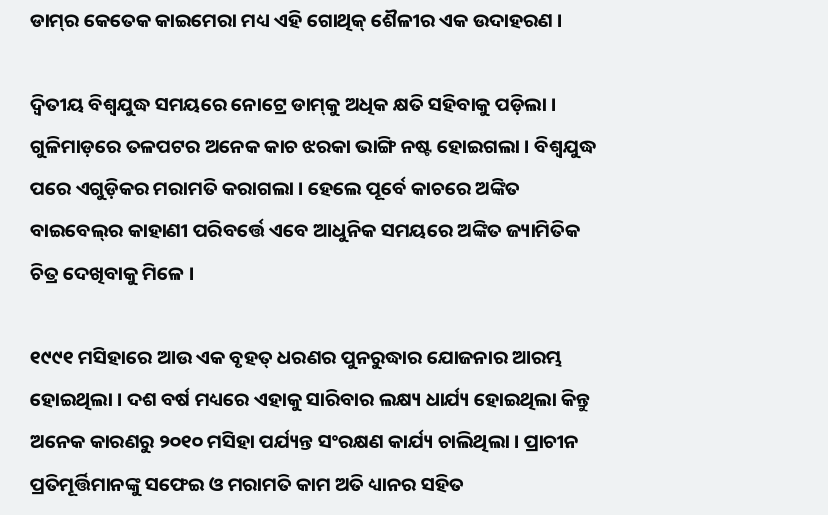ଡାମ୍‍ର କେତେକ କାଇମେରା ମଧ୍ୟ ଏହି ଗୋଥିକ୍ ଶୈଳୀର ଏକ ଉଦାହରଣ ।

ଦ୍ୱିତୀୟ ବିଶ୍ୱଯୁଦ୍ଧ ସମୟରେ ନୋଟ୍ରେ ଡାମ୍‍କୁ ଅଧିକ କ୍ଷତି ସହିବାକୁ ପଡ଼ିଲା । ଗୁଳିମାଡ଼ରେ ତଳପଟର ଅନେକ କାଚ ଝରକା ଭାଙ୍ଗି ନଷ୍ଟ ହୋଇଗଲା । ବିଶ୍ୱଯୁଦ୍ଧ ପରେ ଏଗୁଡ଼ିକର ମରାମତି କରାଗଲା । ହେଲେ ପୂର୍ବେ କାଚରେ ଅଙ୍କିତ ବାଇବେଲ୍‍ର କାହାଣୀ ପରିବର୍ତ୍ତେ ଏବେ ଆଧୁନିକ ସମୟରେ ଅଙ୍କିତ ଜ୍ୟାମିତିକ ଚିତ୍ର ଦେଖିବାକୁ ମିଳେ ।

୧୯୯୧ ମସିହାରେ ଆଉ ଏକ ବୃହତ୍ ଧରଣର ପୁନରୁଦ୍ଧାର ଯୋଜନାର ଆରମ୍ଭ ହୋଇଥିଲା । ଦଶ ବର୍ଷ ମଧ୍ୟରେ ଏହାକୁ ସାରିବାର ଲକ୍ଷ୍ୟ ଧାର୍ଯ୍ୟ ହୋଇଥିଲା କିନ୍ତୁ ଅନେକ କାରଣରୁ ୨୦୧୦ ମସିହା ପର୍ଯ୍ୟନ୍ତ ସଂରକ୍ଷଣ କାର୍ଯ୍ୟ ଚାଲିଥିଲା । ପ୍ରାଚୀନ ପ୍ରତିମୂର୍ତ୍ତିମାନଙ୍କୁ ସଫେଇ ଓ ମରାମତି କାମ ଅତି ଧ୍ୟାନର ସହିତ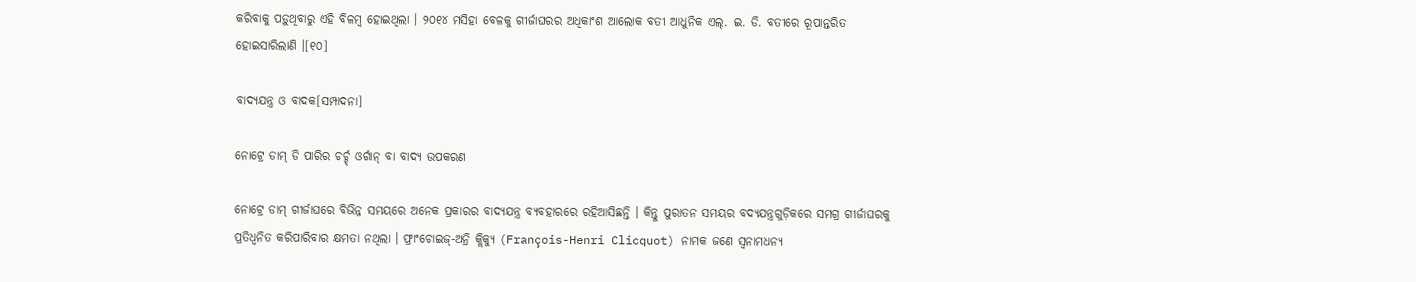କରିବାକୁ ପଡ଼ୁଥିବାରୁ ଏହି ବିଳମ୍ବ ହୋଇଥିଲା । ୨୦୧୪ ମସିହା ବେଳକୁ ଗୀର୍ଜାଘରର ଅଧିକାଂଶ ଆଲୋକ ବତୀ ଆଧୁନିକ ଏଲ୍. ଇ. ଡି. ବତୀରେ ରୂପାନ୍ତରିତ ହୋଇସାରିଲାଣି ।[୧୦]

ବାଦ୍ୟଯନ୍ତ୍ର ଓ ବାଦକ[ସମ୍ପାଦନା]

ନୋଟ୍ରେ ଡାମ୍ ଡି ପାରିର ଚର୍ଚ୍ଚ୍ ଓର୍ଗାନ୍ ବା ବାଦ୍ୟ ଉପକରଣ

ନୋଟ୍ରେ ଡାମ୍ ଗୀର୍ଜାଘରେ ବିଭିନ୍ନ ସମୟରେ ଅନେକ ପ୍ରକାରର ବାଦ୍ୟଯନ୍ତ୍ର ବ୍ୟବହାରରେ ରହିଆସିଛନ୍ତି । କିନ୍ତୁ ପୁରାତନ ସମୟର ବଦ୍ୟଯନ୍ତ୍ରଗୁଡ଼ିକରେ ସମଗ୍ର ଗୀର୍ଜାଘରକୁ ପ୍ରତିଧ୍ୱନିତ କରିପାରିବାର କ୍ଷମତା ନଥିଲା । ଫ୍ରାଂଚୋଇଜ୍-ଅନ୍ରି କ୍ଲିକ୍ୟୁ (François-Henri Clicquot) ନାମକ ଜଣେ ସ୍ୱନାମଧନ୍ୟ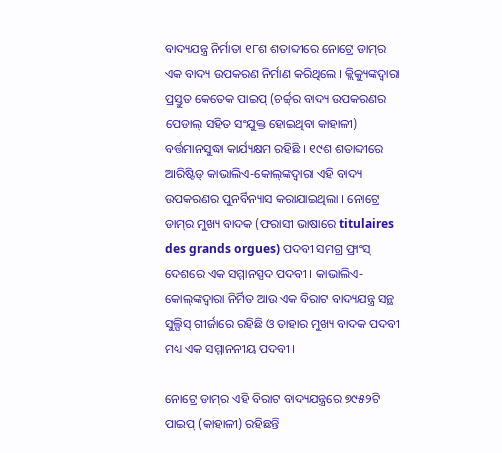ବାଦ୍ୟଯନ୍ତ୍ର ନିର୍ମାତା ୧୮ଶ ଶତାବ୍ଦୀରେ ନୋଟ୍ରେ ଡାମ୍‍ର ଏକ ବାଦ୍ୟ ଉପକରଣ ନିର୍ମାଣ କରିଥିଲେ । କ୍ଲିକ୍ୟୁଙ୍କଦ୍ୱାରା ପ୍ରସ୍ତୁତ କେତେକ ପାଇପ୍ (ଚର୍ଚ୍ଚ୍‍ର ବାଦ୍ୟ ଉପକରଣର ପେଡାଲ୍‍ ସହିତ ସଂଯୁକ୍ତ ହୋଇଥିବା କାହାଳୀ) ବର୍ତ୍ତମାନସୁଦ୍ଧା କାର୍ଯ୍ୟକ୍ଷମ ରହିଛି । ୧୯ଶ ଶତାବ୍ଦୀରେ ଆରିଷ୍ଟିଡ୍ କାଭାଲିଏ-କୋଲ୍‍ଙ୍କଦ୍ୱାରା ଏହି ବାଦ୍ୟ ଉପକରଣର ପୁନର୍ବିନ୍ୟାସ କରାଯାଇଥିଲା । ନୋଟ୍ରେ ଡାମ୍‍ର ମୁଖ୍ୟ ବାଦକ (ଫରାସୀ ଭାଷାରେ titulaires des grands orgues) ପଦବୀ ସମଗ୍ର ଫ୍ରାଂସ୍ ଦେଶରେ ଏକ ସମ୍ମାନସ୍ପଦ ପଦବୀ । କାଭାଲିଏ-କୋଲ୍‍ଙ୍କଦ୍ୱାରା ନିର୍ମିତ ଆଉ ଏକ ବିରାଟ ବାଦ୍ୟଯନ୍ତ୍ର ସନ୍ଥ ସୁଲ୍ପିସ୍ ଗୀର୍ଜାରେ ରହିଛି ଓ ତାହାର ମୁଖ୍ୟ ବାଦକ ପଦବୀ ମଧ୍ୟ ଏକ ସମ୍ମାନନୀୟ ପଦବୀ ।

ନୋଟ୍ରେ ଡାମ୍‍ର ଏହି ବିରାଟ ବାଦ୍ୟଯନ୍ତ୍ରରେ ୭୯୫୨ଟି ପାଇପ୍ (କାହାଳୀ) ରହିଛନ୍ତି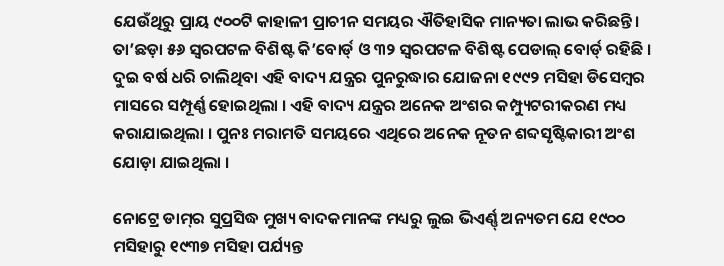ଯେଉଁଥିରୁ ପ୍ରାୟ ୯୦୦ଟି କାହାଳୀ ପ୍ରାଚୀନ ସମୟର ଐତିହାସିକ ମାନ୍ୟତା ଲାଭ କରିଛନ୍ତି। ତା’ଛଡ଼ା ୫୬ ସ୍ୱରପଟଳ ବିଶିଷ୍ଟ କି’ବୋର୍ଡ୍ ଓ ୩୨ ସ୍ୱରପଟଳ ବିଶିଷ୍ଟ ପେଡାଲ୍ ବୋର୍ଡ୍ ରହିଛି । ଦୁଇ ବର୍ଷ ଧରି ଚାଲିଥିବା ଏହି ବାଦ୍ୟ ଯନ୍ତ୍ରର ପୁନରୁଦ୍ଧାର ଯୋଜନା ୧୯୯୨ ମସିହା ଡିସେମ୍ବର ମାସରେ ସମ୍ପୂର୍ଣ୍ଣ ହୋଇଥିଲା । ଏହି ବାଦ୍ୟ ଯନ୍ତ୍ରର ଅନେକ ଅଂଶର କମ୍ପ୍ୟୁଟରୀକରଣ ମଧ୍ୟ କରାଯାଇଥିଲା । ପୁନଃ ମରାମତି ସମୟରେ ଏଥିରେ ଅନେକ ନୂତନ ଶବ୍ଦସୃଷ୍ଟିକାରୀ ଅଂଶ ଯୋଡ଼ା ଯାଇଥିଲା ।

ନୋଟ୍ରେ ଡାମ୍‍ର ସୁପ୍ରସିଦ୍ଧ ମୁଖ୍ୟ ବାଦକମାନଙ୍କ ମଧ୍ୟରୁ ଲୁଇ ଭିଏର୍ଣ୍ଣ୍ ଅନ୍ୟତମ ଯେ ୧୯୦୦ ମସିହାରୁ ୧୯୩୭ ମସିହା ପର୍ଯ୍ୟନ୍ତ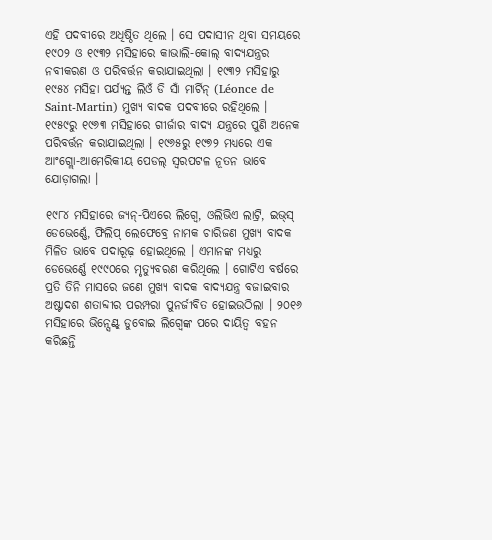ଏହି ପଦବୀରେ ଅଧିଷ୍ଠିତ ଥିଲେ । ସେ ପଦାସୀନ ଥିବା ସମୟରେ ୧୯୦୨ ଓ ୧୯୩୨ ମସିହାରେ କାଭାଲି-କୋଲ୍ ବାଦ୍ୟଯନ୍ତ୍ରର ନବୀକରଣ ଓ ପରିବର୍ତ୍ତନ କରାଯାଇଥିଲା । ୧୯୩୨ ମସିହାରୁ ୧୯୫୪ ମସିହା ପର୍ଯ୍ୟନ୍ତ ଲିଓଁ ଡି ସାଁ ମାର୍ଟିନ୍ (Léonce de Saint-Martin) ମୁଖ୍ୟ ବାଦକ ପଦବୀରେ ରହିଥିଲେ । ୧୯୫୯ରୁ ୧୯୬୩ ମସିହାରେ ଗୀର୍ଜାର ବାଦ୍ୟ ଯନ୍ତ୍ରରେ ପୁଣି ଅନେକ ପରିବର୍ତ୍ତନ କରାଯାଇଥିଲା । ୧୯୬୫ରୁ ୧୯୭୨ ମଧ୍ୟରେ ଏକ ଆଂଗ୍ଲୋ-ଆମେରିକୀୟ ପେଡଲ୍ ସ୍ୱରପଟଳ ନୂତନ ଭାବେ ଯୋଡ଼ାଗଲା ।

୧୯୮୪ ମସିହାରେ ଜ୍ୟନ୍-ପିଏରେ ଲିଗ୍ୱେ, ଓଲିଭିଏ ଲାଟ୍ରି, ଇଭ୍‍ସ୍ ଡେଭେର୍ଣ୍ଣେ, ଫିଲିପ୍ ଲେଫେବ୍ରେ ନାମକ ଚାରିଜଣ ମୁଖ୍ୟ ବାଦକ ମିଳିତ ଭାବେ ପଦାରୂଢ଼ ହୋଇଥିଲେ । ଏମାନଙ୍କ ମଧ୍ୟରୁ ଡେଭେର୍ଣ୍ଣେ ୧୯୯୦ରେ ମୃତ୍ୟୁବରଣ କରିଥିଲେ । ଗୋଟିଏ ବର୍ଷରେ ପ୍ରତି ତିନି ମାସରେ ଜଣେ ମୁଖ୍ୟ ବାଦକ ବାଦ୍ୟଯନ୍ତ୍ର ବଜାଇବାର ଅଷ୍ଟାଦଶ ଶତାବ୍ଦୀର ପରମ୍ପରା ପୁନର୍ଜୀବିତ ହୋଇଉଠିଲା । ୨୦୧୬ ମସିହାରେ ଭିନ୍ସେଣ୍ଟ୍ ଡୁବୋଇ ଲିଗ୍ୱେଙ୍କ ପରେ ଦାୟିତ୍ୱ ବହନ କରିଛନ୍ତି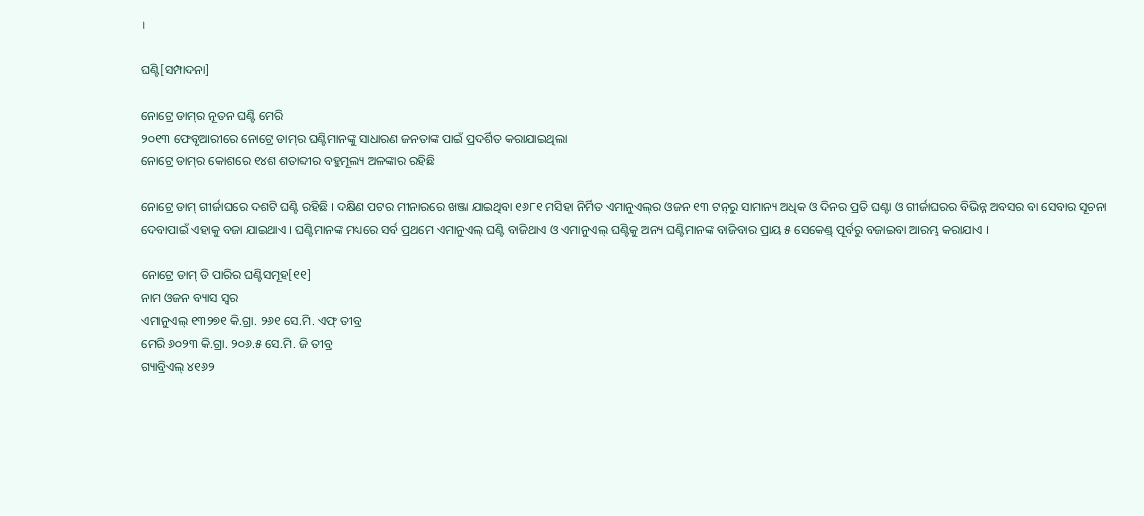।

ଘଣ୍ଟି[ସମ୍ପାଦନା]

ନୋଟ୍ରେ ଡାମ୍‍ର ନୂତନ ଘଣ୍ଟି ମେରି
୨୦୧୩ ଫେବୃଆରୀରେ ନୋଟ୍ରେ ଡାମ୍‍ର ଘଣ୍ଟିମାନଙ୍କୁ ସାଧାରଣ ଜନତାଙ୍କ ପାଇଁ ପ୍ରଦର୍ଶିତ କରାଯାଇଥିଲା
ନୋଟ୍ରେ ଡାମ୍‍ର କୋଶରେ ୧୪ଶ ଶତାବ୍ଦୀର ବହୁମୂଲ୍ୟ ଅଳଙ୍କାର ରହିଛି

ନୋଟ୍ରେ ଡାମ୍ ଗୀର୍ଜାଘରେ ଦଶଟି ଘଣ୍ଟି ରହିଛି । ଦକ୍ଷିଣ ପଟର ମୀନାରରେ ଖଞ୍ଜା ଯାଇଥିବା ୧୬୮୧ ମସିହା ନିର୍ମିତ ଏମାନୁଏଲ୍‍ର ଓଜନ ୧୩ ଟନ୍‍ରୁ ସାମାନ୍ୟ ଅଧିକ ଓ ଦିନର ପ୍ରତି ଘଣ୍ଟା ଓ ଗୀର୍ଜାଘରର ବିଭିନ୍ନ ଅବସର ବା ସେବାର ସୂଚନା ଦେବାପାଇଁ ଏହାକୁ ବଜା ଯାଇଥାଏ । ଘଣ୍ଟିମାନଙ୍କ ମଧ୍ୟରେ ସର୍ବ ପ୍ରଥମେ ଏମାନୁଏଲ୍ ଘଣ୍ଟି ବାଜିଥାଏ ଓ ଏମାନୁଏଲ୍ ଘଣ୍ଟିକୁ ଅନ୍ୟ ଘଣ୍ଟିମାନଙ୍କ ବାଜିବାର ପ୍ରାୟ ୫ ସେକେଣ୍ଡ୍ ପୂର୍ବରୁ ବଜାଇବା ଆରମ୍ଭ କରାଯାଏ ।

ନୋଟ୍ରେ ଡାମ୍ ଡି ପାରିର ଘଣ୍ଟିସମୂହ[୧୧]
ନାମ ଓଜନ ବ୍ୟାସ ସ୍ୱର
ଏମାନୁଏଲ୍ ୧୩୨୭୧ କି.ଗ୍ରା. ୨୬୧ ସେ.ମି. ଏଫ୍ ତୀବ୍ର
ମେରି ୬୦୨୩ କି.ଗ୍ରା. ୨୦୬.୫ ସେ.ମି. ଜି ତୀବ୍ର
ଗ୍ୟାବ୍ରିଏଲ୍ ୪୧୬୨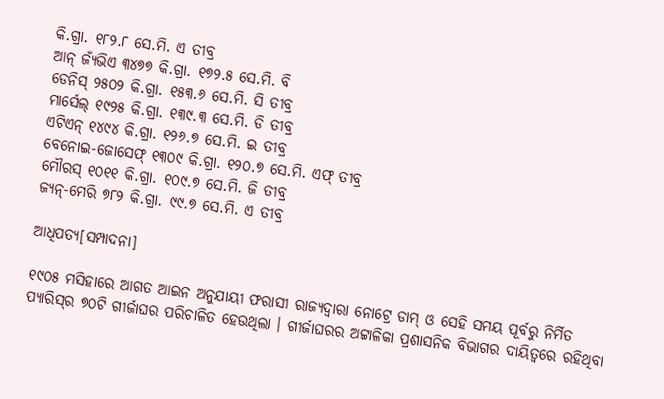କି.ଗ୍ରା. ୧୮୨.୮ ସେ.ମି. ଏ ତୀବ୍ର
ଆନ୍ ଜ୍ୟଁଭିଏ ୩୪୭୭ କି.ଗ୍ରା. ୧୭୨.୫ ସେ.ମି. ବି
ଡେନିସ୍ ୨୫୦୨ କି.ଗ୍ରା. ୧୫୩.୬ ସେ.ମି. ସି ତୀବ୍ର
ମାର୍ସେଲ୍ ୧୯୨୫ କି.ଗ୍ରା. ୧୩୯.୩ ସେ.ମି. ଡି ତୀବ୍ର
ଏଟିଏନ୍ ୧୪୯୪ କି.ଗ୍ରା. ୧୨୬.୭ ସେ.ମି. ଇ ତୀବ୍ର
ବେନୋଇ-ଜୋସେଫ୍ ୧୩୦୯ କି.ଗ୍ରା. ୧୨୦.୭ ସେ.ମି. ଏଫ୍ ତୀବ୍ର
ମୌରସ୍ ୧୦୧୧ କି.ଗ୍ରା. ୧୦୯.୭ ସେ.ମି. ଜି ତୀବ୍ର
ଜ୍ୟନ୍-ମେରି ୭୮୨ କି.ଗ୍ରା. ୯୯.୭ ସେ.ମି. ଏ ତୀବ୍ର

ଆଧିପତ୍ୟ[ସମ୍ପାଦନା]

୧୯୦୫ ମସିହାରେ ଆଗତ ଆଇନ ଅନୁଯାୟୀ ଫରାସୀ ରାଜ୍ୟଦ୍ୱାରା ନୋଟ୍ରେ ଡାମ୍ ଓ ସେହି ସମୟ ପୂର୍ବରୁ ନିର୍ମିତ ପ୍ୟାରିସ୍‍ର ୭୦ଟି ଗୀର୍ଜାଘର ପରିଚାଳିତ ହେଉଥିଲା । ଗୀର୍ଜାଘରର ଅଟ୍ଟାଳିକା ପ୍ରଶାସନିକ ବିଭାଗର ଦାୟିତ୍ୱରେ ରହିଥିବା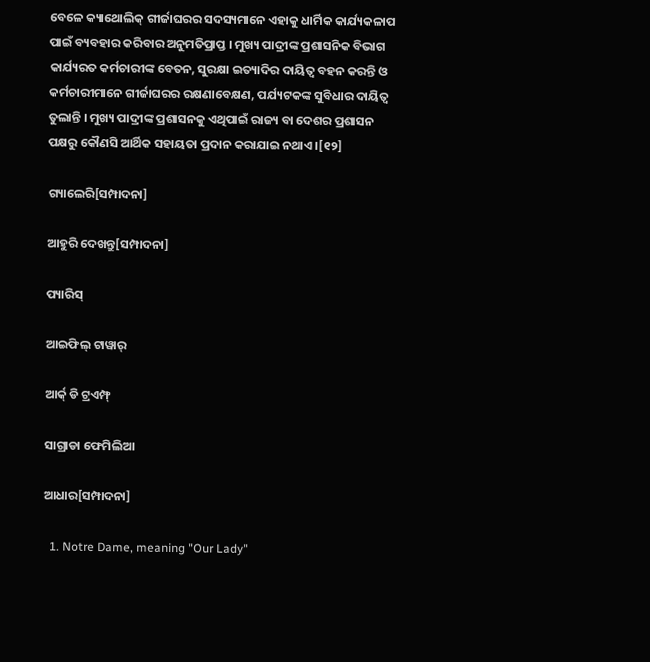ବେଳେ କ୍ୟାଥୋଲିକ୍ ଗୀର୍ଜାଘରର ସଦସ୍ୟମାନେ ଏହାକୁ ଧାର୍ମିକ କାର୍ଯ୍ୟକଳାପ ପାଇଁ ବ୍ୟବହାର କରିବାର ଅନୁମତିପ୍ରାପ୍ତ । ମୁଖ୍ୟ ପାଦ୍ରୀଙ୍କ ପ୍ରଶାସନିକ ବିଭାଗ କାର୍ଯ୍ୟରତ କର୍ମଚାରୀଙ୍କ ବେତନ, ସୁରକ୍ଷା ଇତ୍ୟାଦିର ଦାୟିତ୍ୱ ବହନ କରନ୍ତି ଓ କର୍ମଚାରୀମାନେ ଗୀର୍ଜାଘରର ରକ୍ଷଣାବେକ୍ଷଣ, ପର୍ଯ୍ୟଟକଙ୍କ ସୁବିଧାର ଦାୟିତ୍ୱ ତୁଲାନ୍ତି । ମୁଖ୍ୟ ପାଦ୍ରୀଙ୍କ ପ୍ରଶାସନକୁ ଏଥିପାଇଁ ରାଜ୍ୟ ବା ଦେଶର ପ୍ରଶାସନ ପକ୍ଷରୁ କୌଣସି ଆର୍ଥିକ ସହାୟତା ପ୍ରଦାନ କରାଯାଇ ନଥାଏ ।[୧୨]

ଗ୍ୟାଲେରି[ସମ୍ପାଦନା]

ଆହୁରି ଦେଖନ୍ତୁ[ସମ୍ପାଦନା]

ପ୍ୟାରିସ୍

ଆଇଫିଲ୍ ଟାୱାର୍

ଆର୍କ୍ ଡି ଟ୍ରଏମ୍ଫ୍

ସାଗ୍ରାଡା ଫେମିଲିଆ

ଆଧାର[ସମ୍ପାଦନା]

  1. Notre Dame, meaning "Our Lady"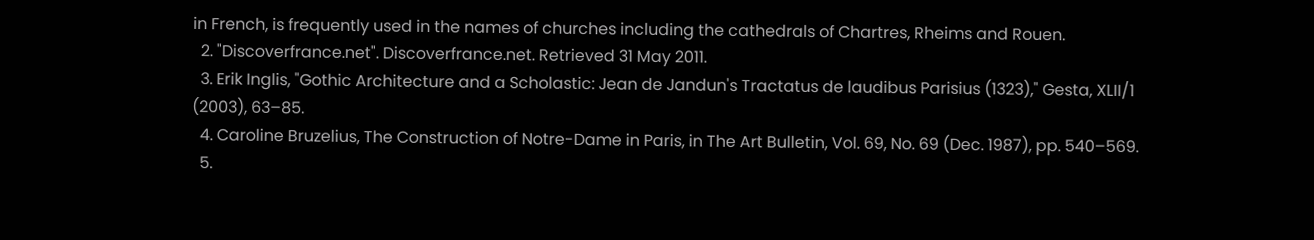in French, is frequently used in the names of churches including the cathedrals of Chartres, Rheims and Rouen.
  2. "Discoverfrance.net". Discoverfrance.net. Retrieved 31 May 2011.
  3. Erik Inglis, "Gothic Architecture and a Scholastic: Jean de Jandun's Tractatus de laudibus Parisius (1323)," Gesta, XLII/1 (2003), 63–85.
  4. Caroline Bruzelius, The Construction of Notre-Dame in Paris, in The Art Bulletin, Vol. 69, No. 69 (Dec. 1987), pp. 540–569.
  5.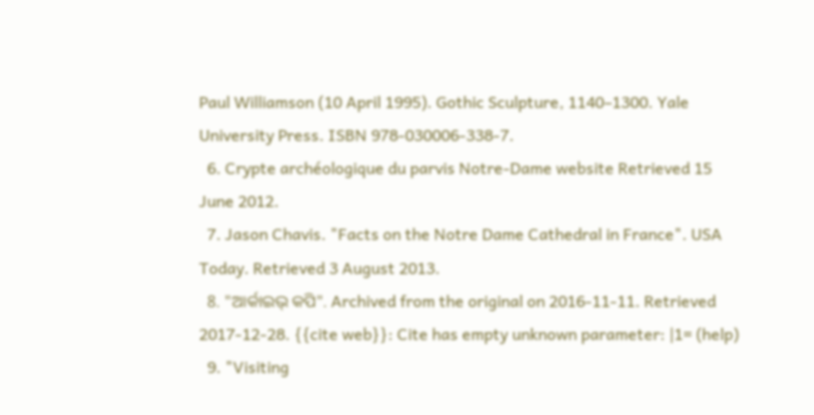Paul Williamson (10 April 1995). Gothic Sculpture, 1140–1300. Yale University Press. ISBN 978-030006-338-7.
  6. Crypte archéologique du parvis Notre-Dame website Retrieved 15 June 2012.
  7. Jason Chavis. "Facts on the Notre Dame Cathedral in France". USA Today. Retrieved 3 August 2013.
  8. "ଆର୍କାଇଭ୍ କପି". Archived from the original on 2016-11-11. Retrieved 2017-12-28. {{cite web}}: Cite has empty unknown parameter: |1= (help)
  9. "Visiting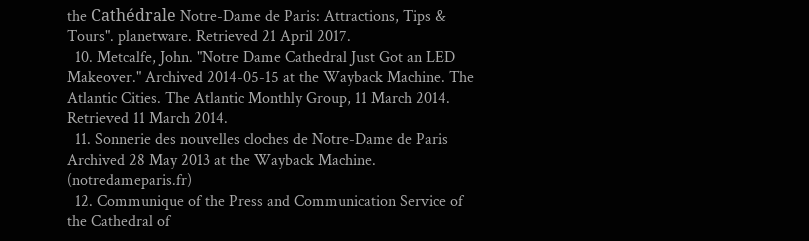the Cathédrale Notre-Dame de Paris: Attractions, Tips & Tours". planetware. Retrieved 21 April 2017.
  10. Metcalfe, John. "Notre Dame Cathedral Just Got an LED Makeover." Archived 2014-05-15 at the Wayback Machine. The Atlantic Cities. The Atlantic Monthly Group, 11 March 2014. Retrieved 11 March 2014.
  11. Sonnerie des nouvelles cloches de Notre-Dame de Paris Archived 28 May 2013 at the Wayback Machine. (notredameparis.fr)
  12. Communique of the Press and Communication Service of the Cathedral of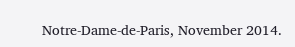Notre-Dame-de-Paris, November 2014.